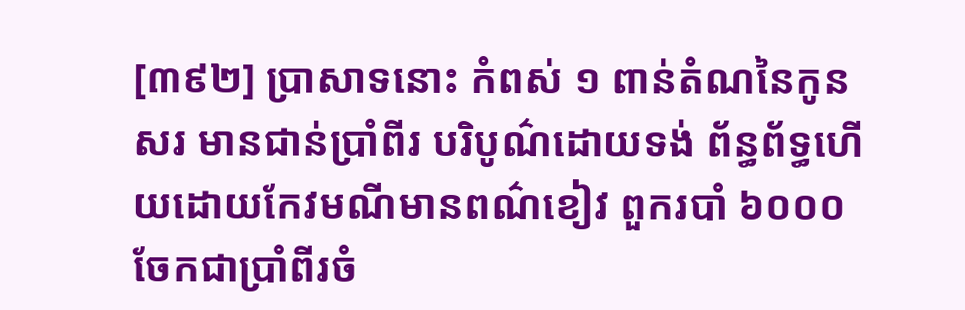[៣៩២] ប្រាសាទនោះ កំពស់ ១ ពាន់តំណនៃកូនសរ មានជាន់ប្រាំពីរ បរិបូណ៌ដោយទង់ ព័ន្ធព័ទ្ធហើយដោយកែវមណីមានពណ៌ខៀវ ពួករបាំ ៦០០០ ចែកជាប្រាំពីរចំ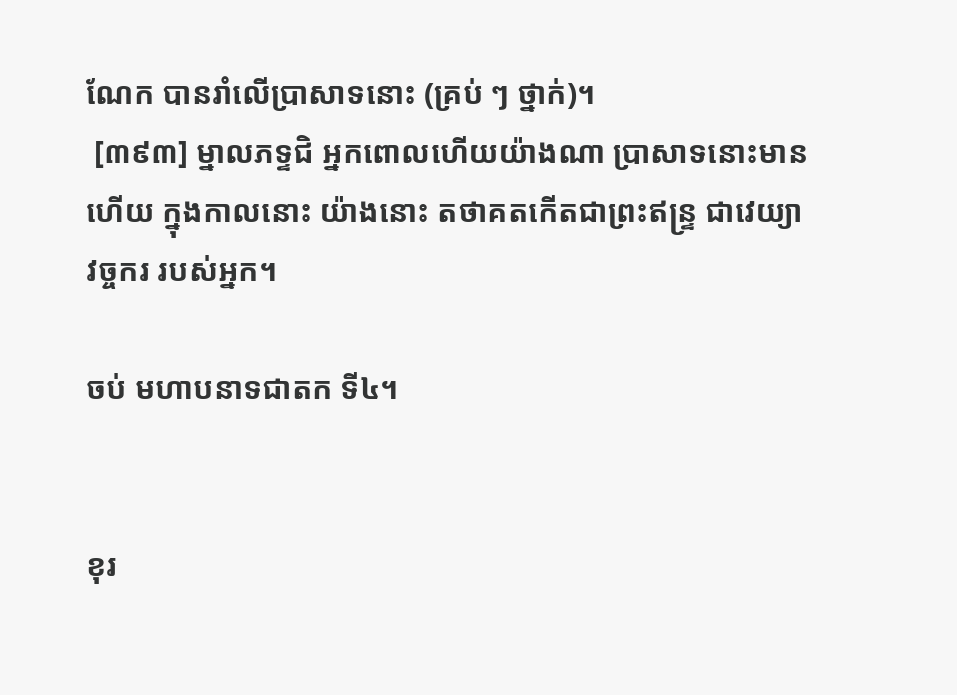ណែក បានរាំលើប្រាសាទនោះ (គ្រប់ ៗ ថ្នាក់)។
 [៣៩៣] ម្នាលភទ្ទជិ អ្នកពោលហើយយ៉ាងណា ប្រាសាទនោះមានហើយ ក្នុងកាលនោះ យ៉ាងនោះ តថាគតកើតជាព្រះឥន្ទ្រ ជាវេយ្យាវច្ចករ របស់អ្នក។

ចប់ មហាបនាទជាតក ទី៤។


ខុរ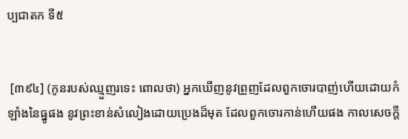ប្បជាតក ទី៥


 [៣៩៤] (កូនរបស់ឈ្មួញរទេះ ពោលថា) អ្នកឃើញនូវព្រួញដែលពួកចោរបាញ់ហើយដោយកំឡាំងនៃធ្នូផង នូវព្រះខាន់សំលៀងដោយប្រេងដ៏មុត ដែលពួកចោរកាន់ហើយផង កាលសេចក្ដី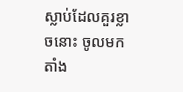ស្លាប់ដែលគួរខ្លាចនោះ ចូលមកតាំង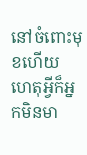នៅចំពោះមុខហើយ ហេតុអ្វីក៏អ្នកមិនមា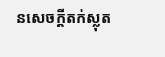នសេចក្ដីតក់ស្លុត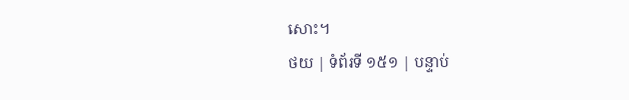សោះ។
ថយ | ទំព័រទី ១៥១ | បន្ទាប់